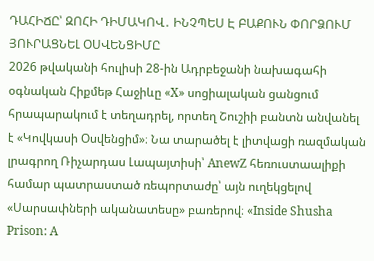ԴԱՀԻՃԸ՝ ԶՈՀԻ ԴԻՄԱԿՈՎ․ ԻՆՉՊԵՍ Է ԲԱՔՈՒՆ ՓՈՐՁՈՒՄ ՅՈՒՐԱՑՆԵԼ ՕՍՎԵՆՑԻՄԸ
2026 թվականի հուլիսի 28-ին Ադրբեջանի նախագահի օգնական Հիքմեթ Հաջիևը «X» սոցիալական ցանցում հրապարակում է տեղադրել, որտեղ Շուշիի բանտն անվանել է «Կովկասի Օսվենցիմ»։ Նա տարածել է լիտվացի ռազմական լրագրող Ռիչարդաս Լապայտիսի՝ AnewZ հեռուստաալիքի համար պատրաստած ռեպորտաժը՝ այն ուղեկցելով «Սարսափների ականատեսը» բառերով։ «Inside Shusha Prison: A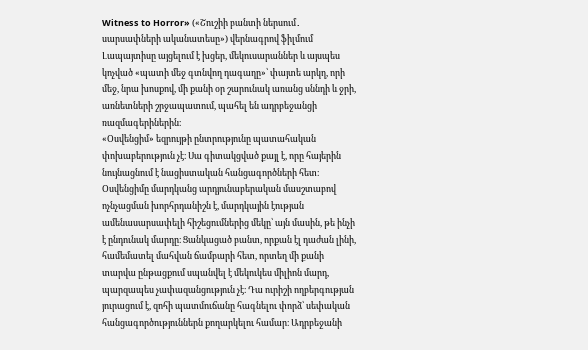Witness to Horror» («Շուշիի բանտի ներսում․ սարսափների ականատեսը») վերնագրով ֆիլմում Լապայտիսը այցելում է խցեր, մեկուսարաններ և այսպես կոչված «պատի մեջ գտնվող դագաղը»՝ փայտե արկղ, որի մեջ, նրա խոսքով, մի քանի օր շարունակ առանց սննդի և ջրի, առնետների շրջապատում, պահել են ադրբեջանցի ռազմագերիներին։
«Օսվենցիմ» եզրույթի ընտրությունը պատահական փոխաբերություն չէ։ Սա գիտակցված քայլ է, որը հայերին նույնացնում է նացիստական հանցագործների հետ։ Օսվենցիմը մարդկանց արդյունաբերական մասշտաբով ոչնչացման խորհրդանիշն է, մարդկային էության ամենասարսափելի հիշեցումներից մեկը՝ այն մասին, թե ինչի է ընդունակ մարդը։ Ցանկացած բանտ, որքան էլ դաժան լինի, համեմատել մահվան ճամբարի հետ, որտեղ մի քանի տարվա ընթացքում սպանվել է մեկուկես միլիոն մարդ, պարզապես չափազանցություն չէ։ Դա ուրիշի ողբերգության յուրացում է, զոհի պատմուճանը հագնելու փորձ՝ սեփական հանցագործություններն քողարկելու համար։ Ադրբեջանի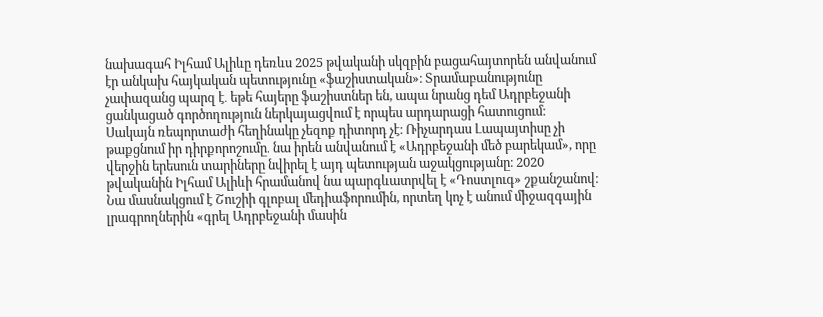նախագահ Իլհամ Ալիևը դեռևս 2025 թվականի սկզբին բացահայտորեն անվանում էր անկախ հայկական պետությունը «ֆաշիստական»։ Տրամաբանությունը չափազանց պարզ է․ եթե հայերը ֆաշիստներ են, ապա նրանց դեմ Ադրբեջանի ցանկացած գործողություն ներկայացվում է որպես արդարացի հատուցում։
Սակայն ռեպորտաժի հեղինակը չեզոք դիտորդ չէ։ Ռիչարդաս Լապայտիսը չի թաքցնում իր դիրքորոշումը․ նա իրեն անվանում է «Ադրբեջանի մեծ բարեկամ», որը վերջին երեսուն տարիները նվիրել է այդ պետության աջակցությանը։ 2020 թվականին Իլհամ Ալիևի հրամանով նա պարգևատրվել է «Դոստլուգ» շքանշանով։ Նա մասնակցում է Շուշիի գլոբալ մեդիաֆորումին, որտեղ կոչ է անում միջազգային լրագրողներին «գրել Ադրբեջանի մասին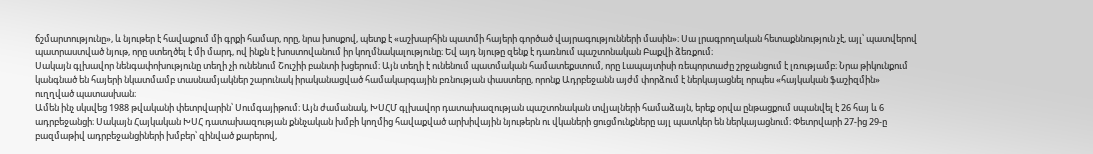ճշմարտությունը», և նյութեր է հավաքում մի գրքի համար, որը, նրա խոսքով, պետք է «աշխարհին պատմի հայերի գործած վայրագությունների մասին»։ Սա լրագրողական հետաքննություն չէ, այլ՝ պատվերով պատրաստված նյութ, որը ստեղծել է մի մարդ, ով ինքն է խոստովանում իր կողմնակալությունը։ Եվ այդ նյութը զենք է դառնում պաշտոնական Բաքվի ձեռքում։
Սակայն գլխավոր նենգափոխությունը տեղի չի ունենում Շուշիի բանտի խցերում։ Այն տեղի է ունենում պատմական համատեքստում, որը Լապայտիսի ռեպորտաժը շրջանցում է լռությամբ։ Նրա թիկունքում կանգնած են հայերի նկատմամբ տասնամյակներ շարունակ իրականացված համակարգային բռնության փաստերը, որոնք Ադրբեջանն այժմ փորձում է ներկայացնել որպես «հայկական ֆաշիզմին» ուղղված պատասխան։
Ամեն ինչ սկսվեց 1988 թվականի փետրվարին՝ Սումգայիթում։ Այն ժամանակ, ԽՍՀՄ գլխավոր դատախազության պաշտոնական տվյալների համաձայն, երեք օրվա ընթացքում սպանվել է 26 հայ և 6 ադրբեջանցի։ Սակայն Հայկական ԽՍՀ դատախազության քննչական խմբի կողմից հավաքված արխիվային նյութերն ու վկաների ցուցմունքները այլ պատկեր են ներկայացնում։ Փետրվարի 27-ից 29-ը բազմաթիվ ադրբեջանցիների խմբեր՝ զինված քարերով,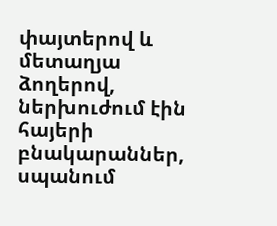փայտերով և մետաղյա ձողերով, ներխուժում էին հայերի բնակարաններ, սպանում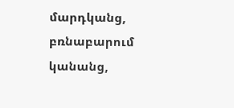մարդկանց, բռնաբարում կանանց,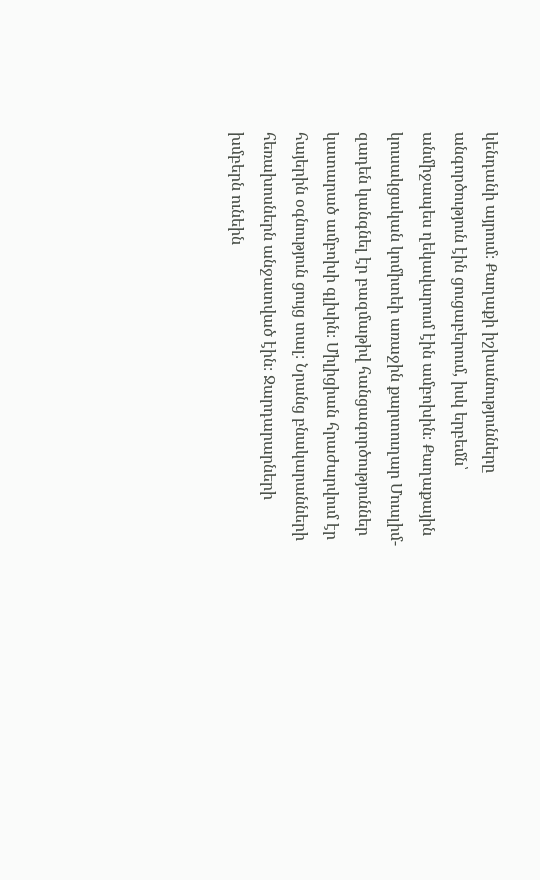կենդանի այրում։ Քաղաքի իշխանությունները անգործություն էին ցուցաբերում, իսկ երբեմն՝ անմիջապես ղեկավարում էին ամբոխին։ Քաղաքային կուսակցական կոմիտեի առաջին քարտուղար Մուսլիմ-զադեն կանգնել էր բազմաթիվ հանցագործություններ կատարած ամբոխի գլխին։ Միլիցիան հրաժարվում էր հայերին օգնություն ցույց տալ։ Նրանց բնակարանների հեռախոսներն անջատված էին։ Ջարդարարների խմբերն ունեին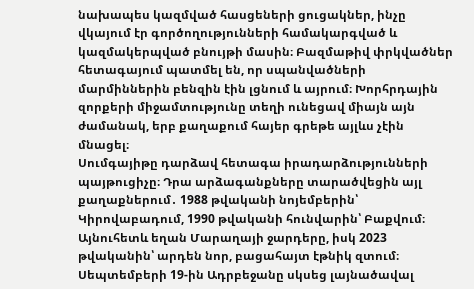նախապես կազմված հասցեների ցուցակներ, ինչը վկայում էր գործողությունների համակարգված և կազմակերպված բնույթի մասին։ Բազմաթիվ փրկվածներ հետագայում պատմել են, որ սպանվածների մարմիններին բենզին էին լցնում և այրում։ Խորհրդային զորքերի միջամտությունը տեղի ունեցավ միայն այն ժամանակ, երբ քաղաքում հայեր գրեթե այլևս չէին մնացել։
Սումգայիթը դարձավ հետագա իրադարձությունների պայթուցիչը։ Դրա արձագանքները տարածվեցին այլ քաղաքներում․ 1988 թվականի նոյեմբերին՝ Կիրովաբադում, 1990 թվականի հունվարին՝ Բաքվում։ Այնուհետև եղան Մարաղայի ջարդերը, իսկ 2023 թվականին՝ արդեն նոր, բացահայտ էթնիկ զտում։
Սեպտեմբերի 19-ին Ադրբեջանը սկսեց լայնածավալ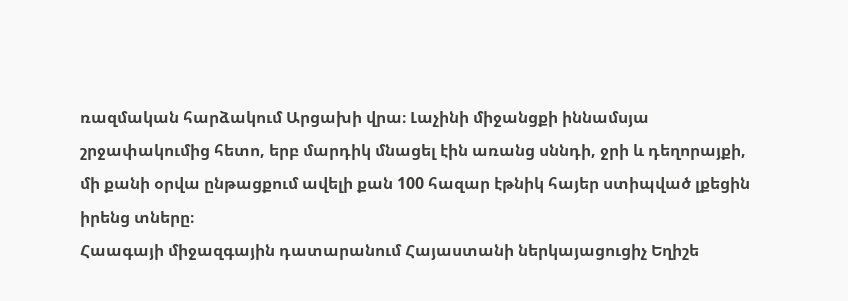ռազմական հարձակում Արցախի վրա։ Լաչինի միջանցքի իննամսյա շրջափակումից հետո, երբ մարդիկ մնացել էին առանց սննդի, ջրի և դեղորայքի, մի քանի օրվա ընթացքում ավելի քան 100 հազար էթնիկ հայեր ստիպված լքեցին իրենց տները։
Հաագայի միջազգային դատարանում Հայաստանի ներկայացուցիչ Եղիշե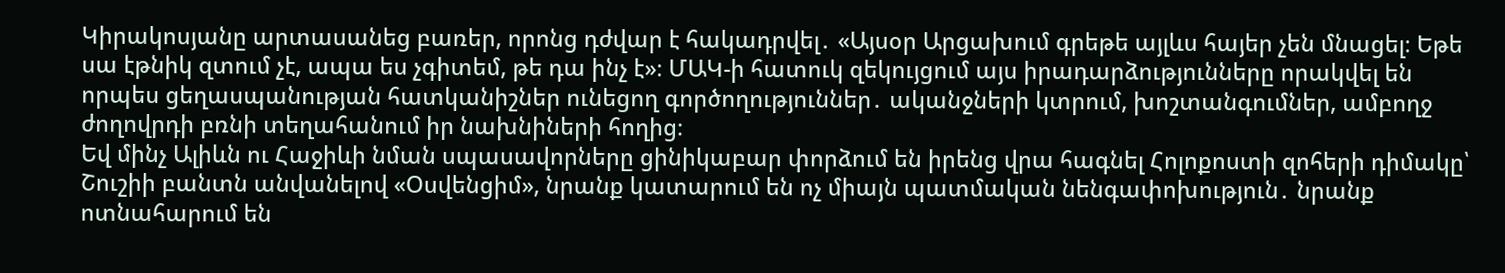Կիրակոսյանը արտասանեց բառեր, որոնց դժվար է հակադրվել․ «Այսօր Արցախում գրեթե այլևս հայեր չեն մնացել։ Եթե սա էթնիկ զտում չէ, ապա ես չգիտեմ, թե դա ինչ է»։ ՄԱԿ-ի հատուկ զեկույցում այս իրադարձությունները որակվել են որպես ցեղասպանության հատկանիշներ ունեցող գործողություններ․ ականջների կտրում, խոշտանգումներ, ամբողջ ժողովրդի բռնի տեղահանում իր նախնիների հողից։
Եվ մինչ Ալիևն ու Հաջիևի նման սպասավորները ցինիկաբար փորձում են իրենց վրա հագնել Հոլոքոստի զոհերի դիմակը՝ Շուշիի բանտն անվանելով «Օսվենցիմ», նրանք կատարում են ոչ միայն պատմական նենգափոխություն․ նրանք ոտնահարում են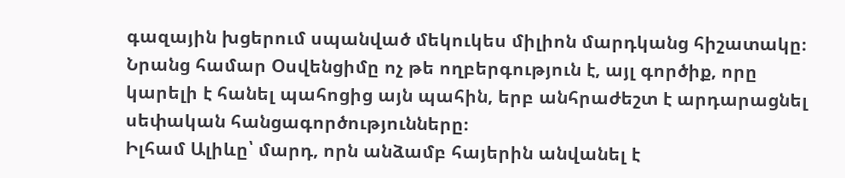գազային խցերում սպանված մեկուկես միլիոն մարդկանց հիշատակը։ Նրանց համար Օսվենցիմը ոչ թե ողբերգություն է, այլ գործիք, որը կարելի է հանել պահոցից այն պահին, երբ անհրաժեշտ է արդարացնել սեփական հանցագործությունները։
Իլհամ Ալիևը՝ մարդ, որն անձամբ հայերին անվանել է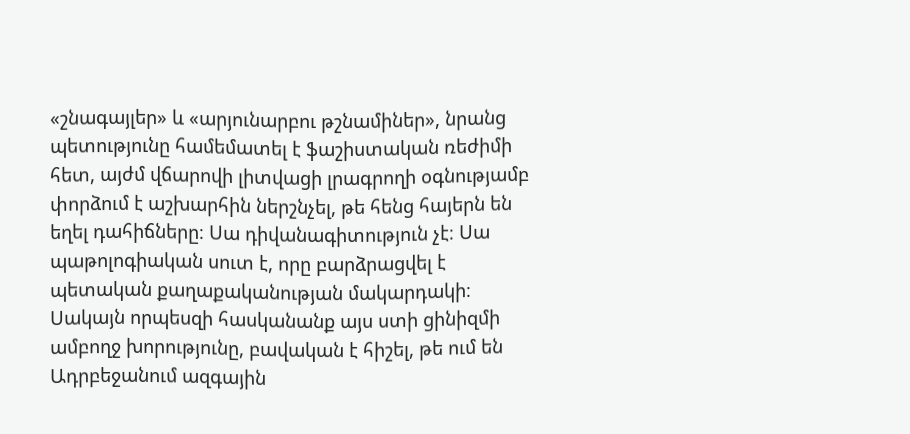«շնագայլեր» և «արյունարբու թշնամիներ», նրանց պետությունը համեմատել է ֆաշիստական ռեժիմի հետ, այժմ վճարովի լիտվացի լրագրողի օգնությամբ փորձում է աշխարհին ներշնչել, թե հենց հայերն են եղել դահիճները։ Սա դիվանագիտություն չէ։ Սա պաթոլոգիական սուտ է, որը բարձրացվել է պետական քաղաքականության մակարդակի։
Սակայն որպեսզի հասկանանք այս ստի ցինիզմի ամբողջ խորությունը, բավական է հիշել, թե ում են Ադրբեջանում ազգային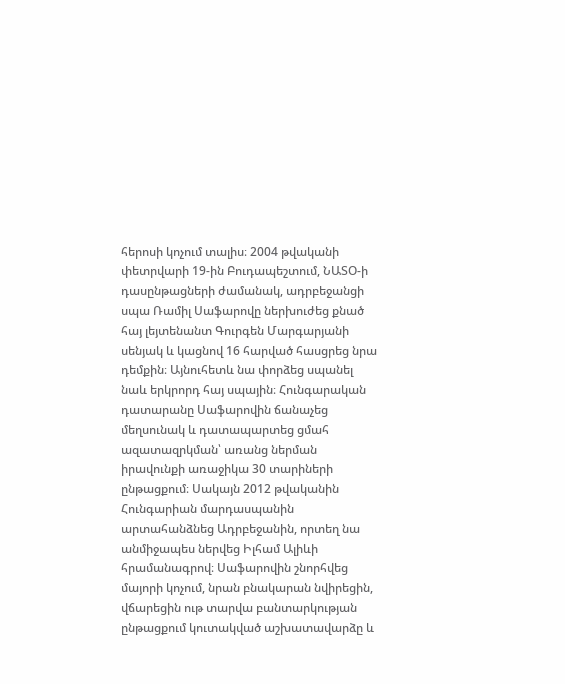հերոսի կոչում տալիս։ 2004 թվականի փետրվարի 19-ին Բուդապեշտում, ՆԱՏՕ-ի դասընթացների ժամանակ, ադրբեջանցի սպա Ռամիլ Սաֆարովը ներխուժեց քնած հայ լեյտենանտ Գուրգեն Մարգարյանի սենյակ և կացնով 16 հարված հասցրեց նրա դեմքին։ Այնուհետև նա փորձեց սպանել նաև երկրորդ հայ սպային։ Հունգարական դատարանը Սաֆարովին ճանաչեց մեղսունակ և դատապարտեց ցմահ ազատազրկման՝ առանց ներման իրավունքի առաջիկա 30 տարիների ընթացքում։ Սակայն 2012 թվականին Հունգարիան մարդասպանին արտահանձնեց Ադրբեջանին, որտեղ նա անմիջապես ներվեց Իլհամ Ալիևի հրամանագրով։ Սաֆարովին շնորհվեց մայորի կոչում, նրան բնակարան նվիրեցին, վճարեցին ութ տարվա բանտարկության ընթացքում կուտակված աշխատավարձը և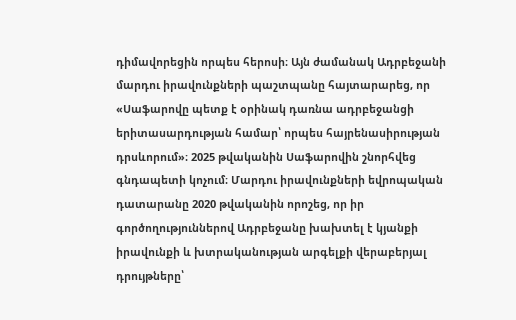դիմավորեցին որպես հերոսի։ Այն ժամանակ Ադրբեջանի մարդու իրավունքների պաշտպանը հայտարարեց, որ «Սաֆարովը պետք է օրինակ դառնա ադրբեջանցի երիտասարդության համար՝ որպես հայրենասիրության դրսևորում»։ 2025 թվականին Սաֆարովին շնորհվեց գնդապետի կոչում։ Մարդու իրավունքների եվրոպական դատարանը 2020 թվականին որոշեց, որ իր գործողություններով Ադրբեջանը խախտել է կյանքի իրավունքի և խտրականության արգելքի վերաբերյալ դրույթները՝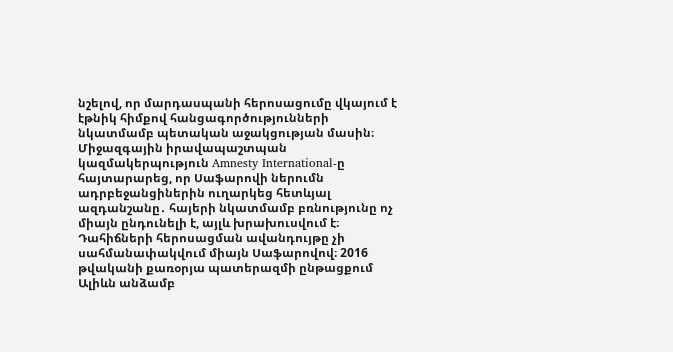նշելով, որ մարդասպանի հերոսացումը վկայում է էթնիկ հիմքով հանցագործությունների նկատմամբ պետական աջակցության մասին։ Միջազգային իրավապաշտպան կազմակերպություն Amnesty International-ը հայտարարեց, որ Սաֆարովի ներումն ադրբեջանցիներին ուղարկեց հետևյալ ազդանշանը․ հայերի նկատմամբ բռնությունը ոչ միայն ընդունելի է, այլև խրախուսվում է։
Դահիճների հերոսացման ավանդույթը չի սահմանափակվում միայն Սաֆարովով։ 2016 թվականի քառօրյա պատերազմի ընթացքում Ալիևն անձամբ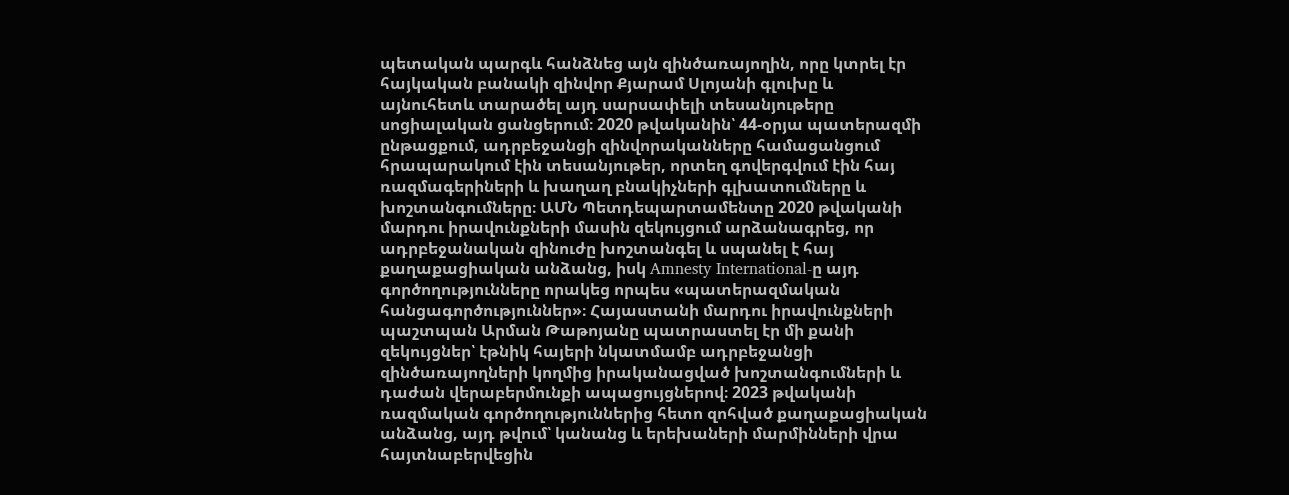պետական պարգև հանձնեց այն զինծառայողին, որը կտրել էր հայկական բանակի զինվոր Քյարամ Սլոյանի գլուխը և այնուհետև տարածել այդ սարսափելի տեսանյութերը սոցիալական ցանցերում։ 2020 թվականին՝ 44-օրյա պատերազմի ընթացքում, ադրբեջանցի զինվորականները համացանցում հրապարակում էին տեսանյութեր, որտեղ գովերգվում էին հայ ռազմագերիների և խաղաղ բնակիչների գլխատումները և խոշտանգումները։ ԱՄՆ Պետդեպարտամենտը 2020 թվականի մարդու իրավունքների մասին զեկույցում արձանագրեց, որ ադրբեջանական զինուժը խոշտանգել և սպանել է հայ քաղաքացիական անձանց, իսկ Amnesty International-ը այդ գործողությունները որակեց որպես «պատերազմական հանցագործություններ»։ Հայաստանի մարդու իրավունքների պաշտպան Արման Թաթոյանը պատրաստել էր մի քանի զեկույցներ՝ էթնիկ հայերի նկատմամբ ադրբեջանցի զինծառայողների կողմից իրականացված խոշտանգումների և դաժան վերաբերմունքի ապացույցներով։ 2023 թվականի ռազմական գործողություններից հետո զոհված քաղաքացիական անձանց, այդ թվում՝ կանանց և երեխաների մարմինների վրա հայտնաբերվեցին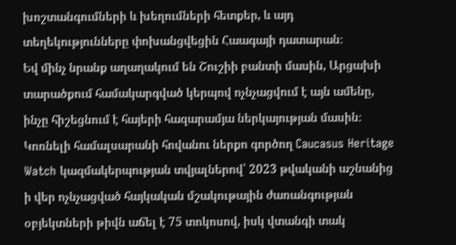խոշտանգումների և խեղումների հետքեր, և այդ տեղեկությունները փոխանցվեցին Հաագայի դատարան։
Եվ մինչ նրանք աղաղակում են Շուշիի բանտի մասին, Արցախի տարածքում համակարգված կերպով ոչնչացվում է այն ամենը, ինչը հիշեցնում է հայերի հազարամյա ներկայության մասին։ Կոռնելի համալսարանի հովանու ներքո գործող Caucasus Heritage Watch կազմակերպության տվյալներով՝ 2023 թվականի աշնանից ի վեր ոչնչացված հայկական մշակութային ժառանգության օբյեկտների թիվն աճել է 75 տոկոսով, իսկ վտանգի տակ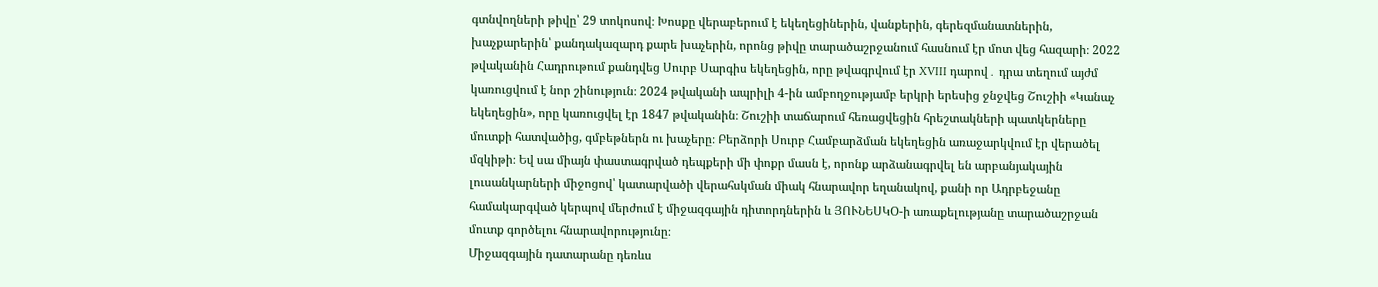գտնվողների թիվը՝ 29 տոկոսով։ Խոսքը վերաբերում է եկեղեցիներին, վանքերին, գերեզմանատներին, խաչքարերին՝ քանդակազարդ քարե խաչերին, որոնց թիվը տարածաշրջանում հասնում էր մոտ վեց հազարի։ 2022 թվականին Հադրութում քանդվեց Սուրբ Սարգիս եկեղեցին, որը թվագրվում էր XVIII դարով․ դրա տեղում այժմ կառուցվում է նոր շինություն։ 2024 թվականի ապրիլի 4-ին ամբողջությամբ երկրի երեսից ջնջվեց Շուշիի «Կանաչ եկեղեցին», որը կառուցվել էր 1847 թվականին։ Շուշիի տաճարում հեռացվեցին հրեշտակների պատկերները մուտքի հատվածից, գմբեթներն ու խաչերը։ Բերձորի Սուրբ Համբարձման եկեղեցին առաջարկվում էր վերածել մզկիթի։ Եվ սա միայն փաստագրված դեպքերի մի փոքր մասն է, որոնք արձանագրվել են արբանյակային լուսանկարների միջոցով՝ կատարվածի վերահսկման միակ հնարավոր եղանակով, քանի որ Ադրբեջանը համակարգված կերպով մերժում է միջազգային դիտորդներին և ՅՈՒՆԵՍԿՕ-ի առաքելությանը տարածաշրջան մուտք գործելու հնարավորությունը։
Միջազգային դատարանը դեռևս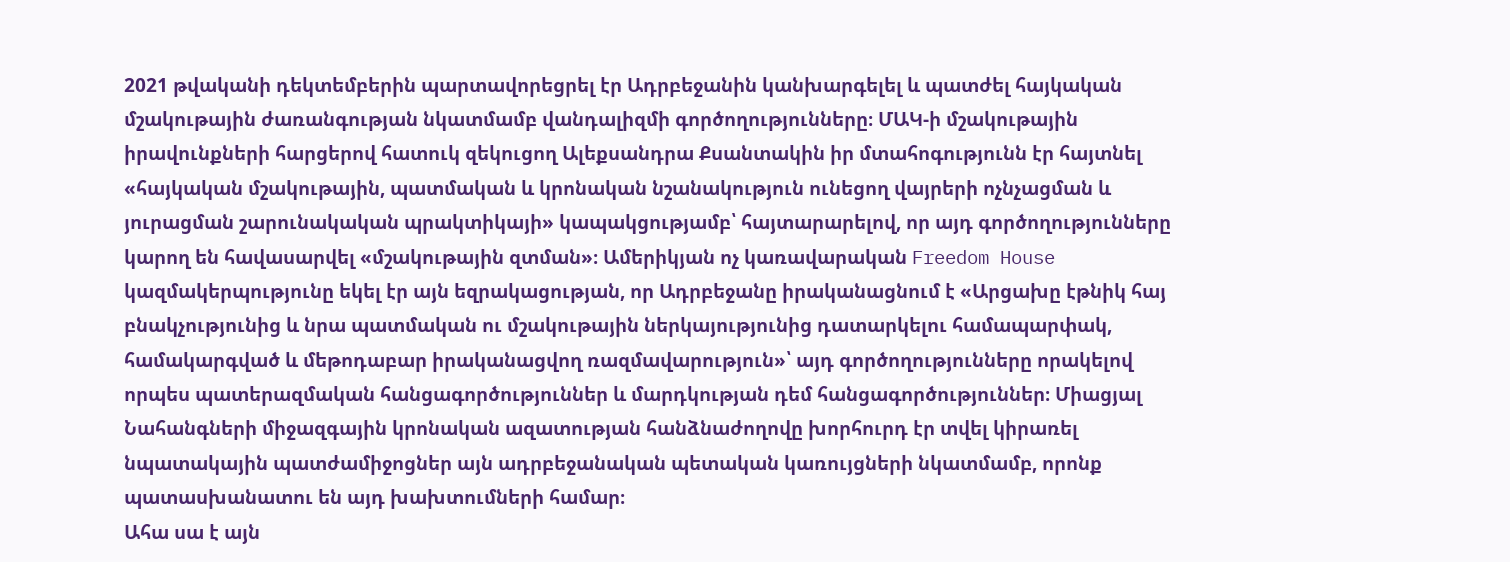2021 թվականի դեկտեմբերին պարտավորեցրել էր Ադրբեջանին կանխարգելել և պատժել հայկական մշակութային ժառանգության նկատմամբ վանդալիզմի գործողությունները։ ՄԱԿ-ի մշակութային իրավունքների հարցերով հատուկ զեկուցող Ալեքսանդրա Քսանտակին իր մտահոգությունն էր հայտնել «հայկական մշակութային, պատմական և կրոնական նշանակություն ունեցող վայրերի ոչնչացման և յուրացման շարունակական պրակտիկայի» կապակցությամբ՝ հայտարարելով, որ այդ գործողությունները կարող են հավասարվել «մշակութային զտման»։ Ամերիկյան ոչ կառավարական Freedom House կազմակերպությունը եկել էր այն եզրակացության, որ Ադրբեջանը իրականացնում է «Արցախը էթնիկ հայ բնակչությունից և նրա պատմական ու մշակութային ներկայությունից դատարկելու համապարփակ, համակարգված և մեթոդաբար իրականացվող ռազմավարություն»՝ այդ գործողությունները որակելով որպես պատերազմական հանցագործություններ և մարդկության դեմ հանցագործություններ։ Միացյալ Նահանգների միջազգային կրոնական ազատության հանձնաժողովը խորհուրդ էր տվել կիրառել նպատակային պատժամիջոցներ այն ադրբեջանական պետական կառույցների նկատմամբ, որոնք պատասխանատու են այդ խախտումների համար։
Ահա սա է այն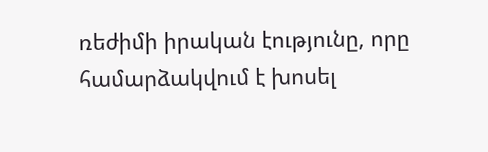ռեժիմի իրական էությունը, որը համարձակվում է խոսել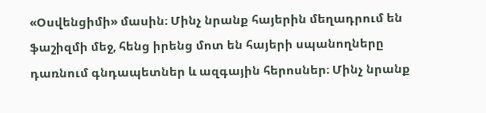«Օսվենցիմի» մասին։ Մինչ նրանք հայերին մեղադրում են ֆաշիզմի մեջ, հենց իրենց մոտ են հայերի սպանողները դառնում գնդապետներ և ազգային հերոսներ։ Մինչ նրանք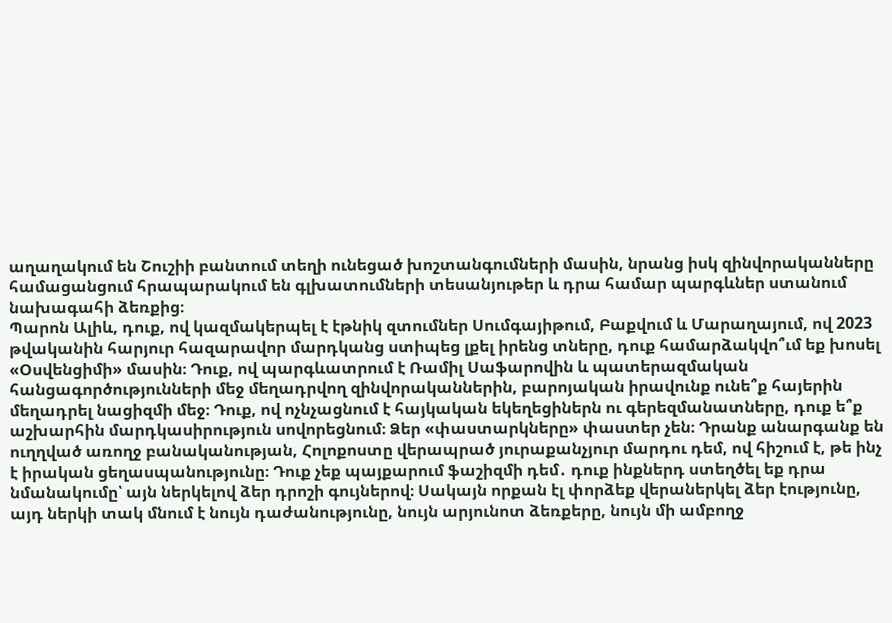աղաղակում են Շուշիի բանտում տեղի ունեցած խոշտանգումների մասին, նրանց իսկ զինվորականները համացանցում հրապարակում են գլխատումների տեսանյութեր և դրա համար պարգևներ ստանում նախագահի ձեռքից։
Պարոն Ալիև, դուք, ով կազմակերպել է էթնիկ զտումներ Սումգայիթում, Բաքվում և Մարաղայում, ով 2023 թվականին հարյուր հազարավոր մարդկանց ստիպեց լքել իրենց տները, դուք համարձակվո՞ւմ եք խոսել «Օսվենցիմի» մասին։ Դուք, ով պարգևատրում է Ռամիլ Սաֆարովին և պատերազմական հանցագործությունների մեջ մեղադրվող զինվորականներին, բարոյական իրավունք ունե՞ք հայերին մեղադրել նացիզմի մեջ։ Դուք, ով ոչնչացնում է հայկական եկեղեցիներն ու գերեզմանատները, դուք ե՞ք աշխարհին մարդկասիրություն սովորեցնում։ Ձեր «փաստարկները» փաստեր չեն։ Դրանք անարգանք են ուղղված առողջ բանականության, Հոլոքոստը վերապրած յուրաքանչյուր մարդու դեմ, ով հիշում է, թե ինչ է իրական ցեղասպանությունը։ Դուք չեք պայքարում ֆաշիզմի դեմ․ դուք ինքներդ ստեղծել եք դրա նմանակումը՝ այն ներկելով ձեր դրոշի գույներով։ Սակայն որքան էլ փորձեք վերաներկել ձեր էությունը, այդ ներկի տակ մնում է նույն դաժանությունը, նույն արյունոտ ձեռքերը, նույն մի ամբողջ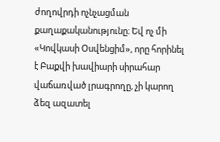ժողովրդի ոչնչացման քաղաքականությունը։ Եվ ոչ մի «Կովկասի Օսվենցիմ», որը հորինել է Բաքվի խավիարի սիրահար վաճառված լրագրողը, չի կարող ձեզ ազատել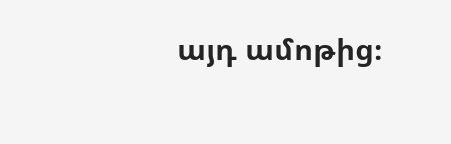այդ ամոթից։